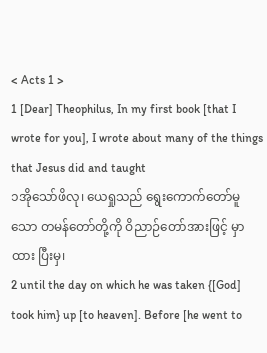< Acts 1 >
1 [Dear] Theophilus, In my first book [that I wrote for you], I wrote about many of the things that Jesus did and taught
၁အိုသော်ဖိလု၊ ယေရှုသည် ရွေးကောက်တော်မူသော တမန်တော်တို့ကို ဝိညာဉ်တော်အားဖြင့် မှာထား ပြီးမှ၊
2 until the day on which he was taken {[God] took him} up [to heaven]. Before [he went to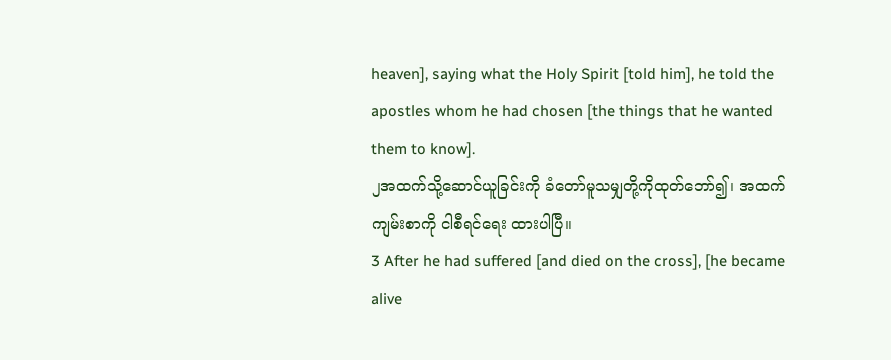heaven], saying what the Holy Spirit [told him], he told the apostles whom he had chosen [the things that he wanted them to know].
၂အထက်သို့ဆောင်ယူခြင်းကို ခံတော်မူသမျှတို့ကိုထုတ်ဘော်၍၊ အထက်ကျမ်းစာကို ငါစီရင်ရေး ထားပါပြီ။
3 After he had suffered [and died on the cross], [he became alive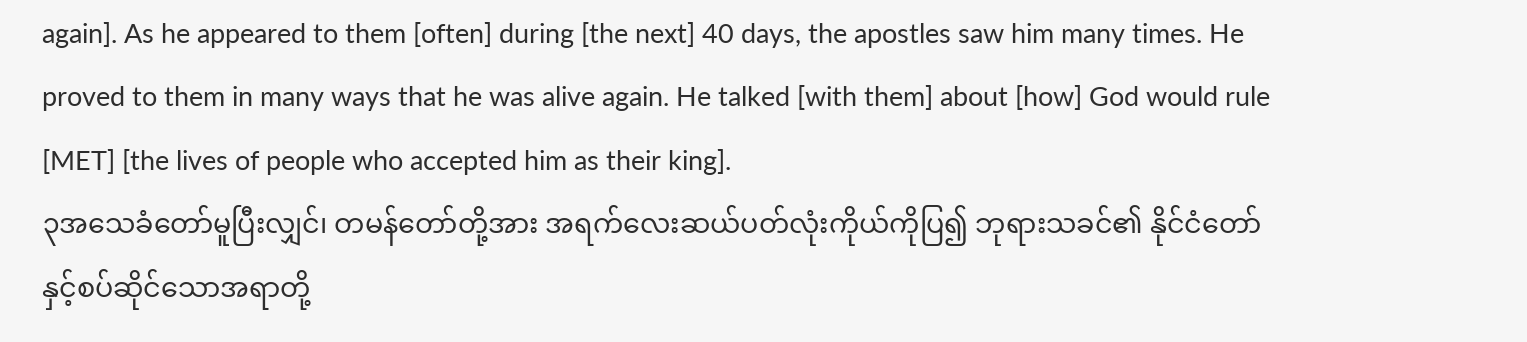again]. As he appeared to them [often] during [the next] 40 days, the apostles saw him many times. He proved to them in many ways that he was alive again. He talked [with them] about [how] God would rule [MET] [the lives of people who accepted him as their king].
၃အသေခံတော်မူပြီးလျှင်၊ တမန်တော်တို့အား အရက်လေးဆယ်ပတ်လုံးကိုယ်ကိုပြ၍ ဘုရားသခင်၏ နိုင်ငံတော်နှင့်စပ်ဆိုင်သောအရာတို့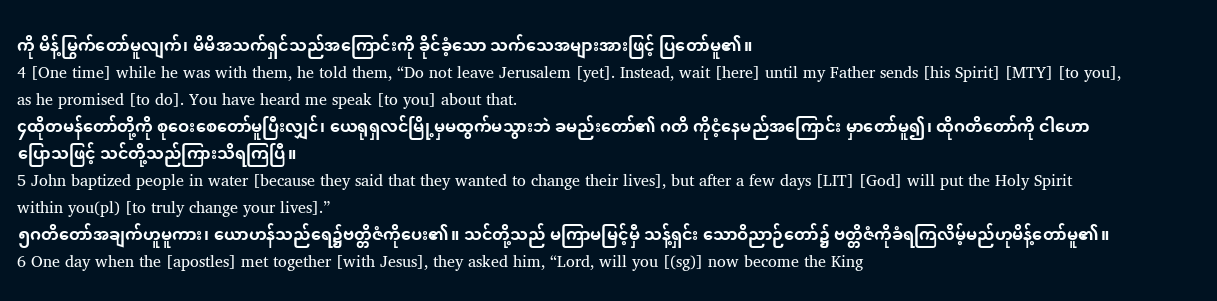ကို မိန့်မြွက်တော်မူလျက်၊ မိမိအသက်ရှင်သည်အကြောင်းကို ခိုင်ခံ့သော သက်သေအများအားဖြင့် ပြတော်မူ၏။
4 [One time] while he was with them, he told them, “Do not leave Jerusalem [yet]. Instead, wait [here] until my Father sends [his Spirit] [MTY] [to you], as he promised [to do]. You have heard me speak [to you] about that.
၄ထိုတမန်တော်တို့ကို စုဝေးစေတော်မူပြီးလျှင်၊ ယေရုရှလင်မြို့မှမထွက်မသွားဘဲ ခမည်းတော်၏ ဂတိ ကိုငံ့နေမည်အကြောင်း မှာတော်မူ၍၊ ထိုဂတိတော်ကို ငါဟောပြောသဖြင့် သင်တို့သည်ကြားသိရကြပြီ။
5 John baptized people in water [because they said that they wanted to change their lives], but after a few days [LIT] [God] will put the Holy Spirit within you(pl) [to truly change your lives].”
၅ဂတိတော်အချက်ဟူမူကား၊ ယောဟန်သည်ရေ၌ဗတ္တိဇံကိုပေး၏။ သင်တို့သည် မကြာမမြင့်မှီ သန့်ရှင်း သောဝိညာဉ်တော်၌ ဗတ္တိဇံကိုခံရကြလိမ့်မည်ဟုမိန့်တော်မူ၏။
6 One day when the [apostles] met together [with Jesus], they asked him, “Lord, will you [(sg)] now become the King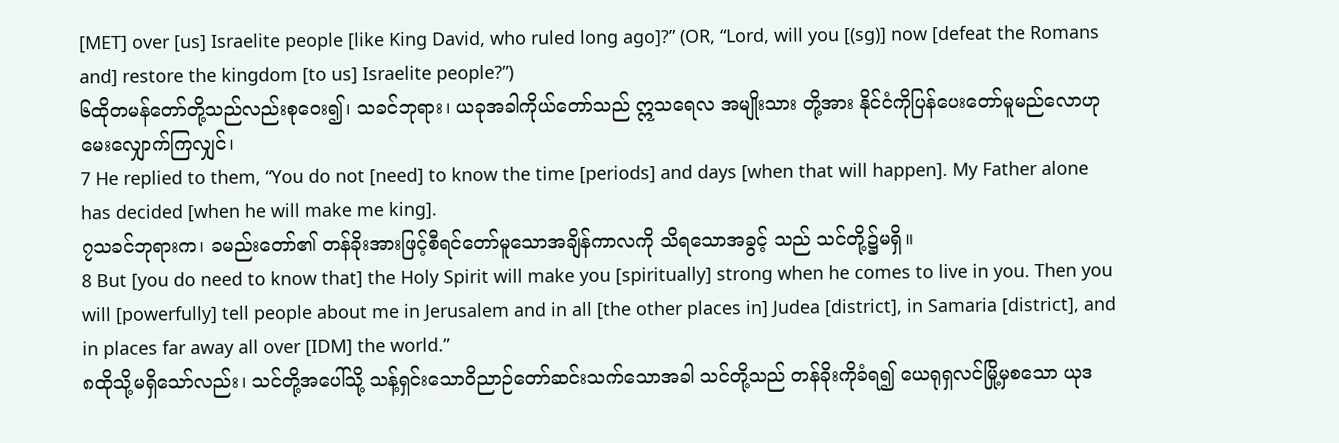[MET] over [us] Israelite people [like King David, who ruled long ago]?” (OR, “Lord, will you [(sg)] now [defeat the Romans and] restore the kingdom [to us] Israelite people?”)
၆ထိုတမန်တော်တို့သည်လည်းစုဝေး၍၊ သခင်ဘုရား၊ ယခုအခါကိုယ်တော်သည် ဣသရေလ အမျိုးသား တို့အား နိုင်ငံကိုပြန်ပေးတော်မူမည်လောဟု မေးလျှောက်ကြလျှင်၊
7 He replied to them, “You do not [need] to know the time [periods] and days [when that will happen]. My Father alone has decided [when he will make me king].
၇သခင်ဘုရားက၊ ခမည်းတော်၏ တန်ခိုးအားဖြင့်စီရင်တော်မူသောအချိန်ကာလကို သိရသောအခွင့် သည် သင်တို့၌မရှိ။
8 But [you do need to know that] the Holy Spirit will make you [spiritually] strong when he comes to live in you. Then you will [powerfully] tell people about me in Jerusalem and in all [the other places in] Judea [district], in Samaria [district], and in places far away all over [IDM] the world.”
၈ထိုသို့မရှိသော်လည်း၊ သင်တို့အပေါ်သို့ သန့်ရှင်းသောဝိညာဉ်တော်ဆင်းသက်သောအခါ သင်တို့သည် တန်ခိုးကိုခံရ၍ ယေရုရှလင်မြို့မှစသော ယုဒ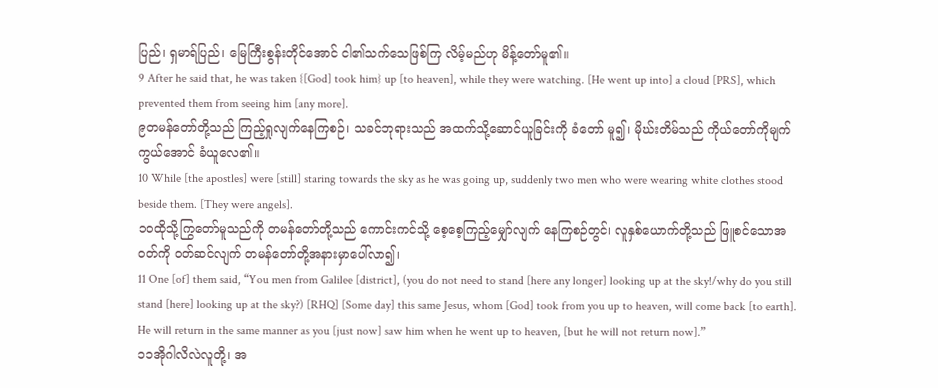ပြည်၊ ရှမာရ်ပြည်၊ မြေကြီးစွန်းတိုင်အောင် ငါ၏သက်သေဖြစ်ကြ လိမ့်မည်ဟု မိန့်တော်မူ၏။
9 After he said that, he was taken {[God] took him} up [to heaven], while they were watching. [He went up into] a cloud [PRS], which prevented them from seeing him [any more].
၉တမန်တော်တို့သည် ကြည့်ရှုလျက်နေကြစဉ်၊ သခင်ဘုရားသည် အထက်သို့ဆောင်ယူခြင်းကို ခံတော် မူ၍၊ မိုဃ်းတိမ်သည် ကိုယ်တော်ကိုမျက်ကွယ်အောင် ခံယူလေ၏။
10 While [the apostles] were [still] staring towards the sky as he was going up, suddenly two men who were wearing white clothes stood beside them. [They were angels].
၁၀ထိုသို့ကြွတော်မူသည်ကို တမန်တော်တို့သည် ကောင်းကင်သို့ စေ့စေ့ကြည့်မျှော်လျက် နေကြစဉ်တွင်၊ လူနှစ်ယောက်တို့သည် ဖြူစင်သောအဝတ်ကို ဝတ်ဆင်လျက် တမန်တော်တို့အနားမှာပေါ်လာ၍၊
11 One [of] them said, “You men from Galilee [district], (you do not need to stand [here any longer] looking up at the sky!/why do you still stand [here] looking up at the sky?) [RHQ] [Some day] this same Jesus, whom [God] took from you up to heaven, will come back [to earth]. He will return in the same manner as you [just now] saw him when he went up to heaven, [but he will not return now].”
၁၁အိုဂါလိလဲလူတို့၊ အ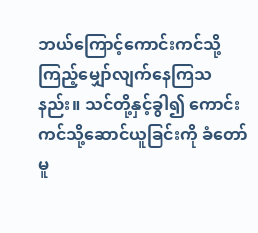ဘယ်ကြောင့်ကောင်းကင်သို့ ကြည့်မျှော်လျက်နေကြသနည်း။ သင်တို့နှင့်ခွါ၍ ကောင်းကင်သို့ဆောင်ယူခြင်းကို ခံတော်မူ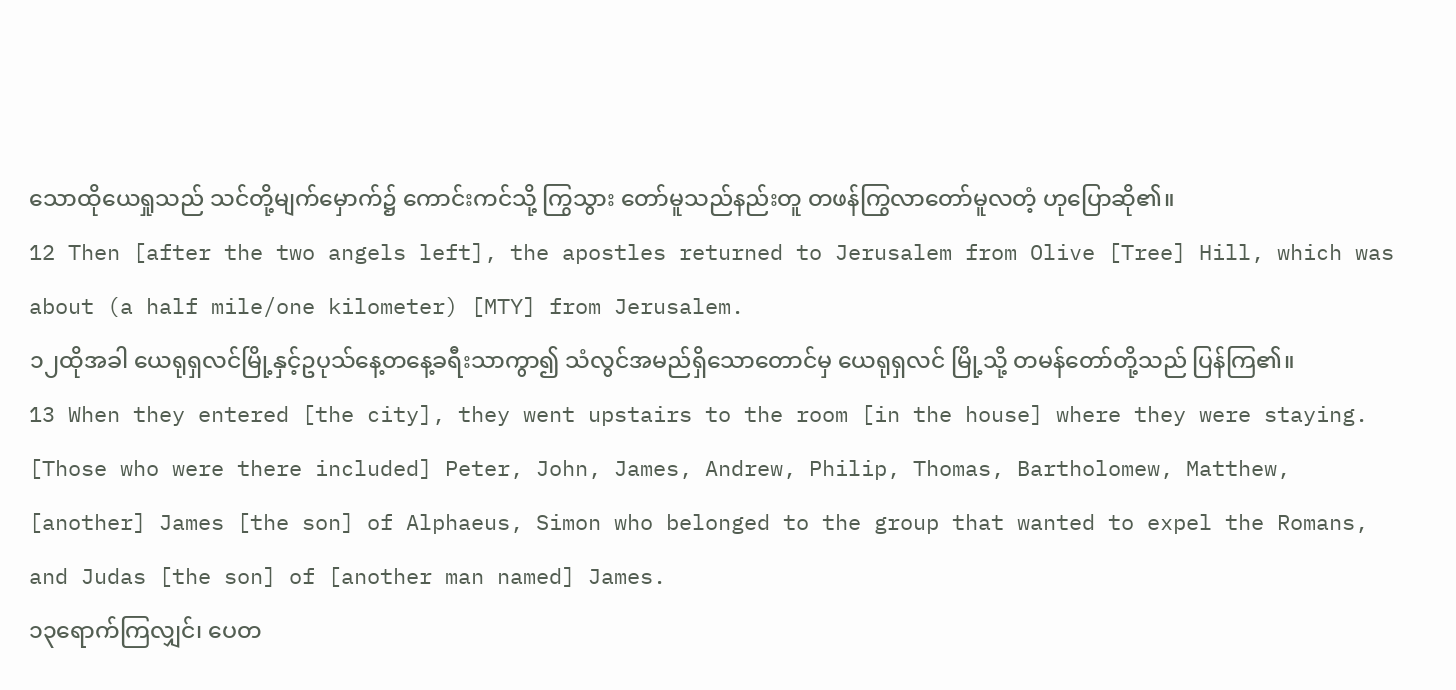သောထိုယေရှုသည် သင်တို့မျက်မှောက်၌ ကောင်းကင်သို့ ကြွသွား တော်မူသည်နည်းတူ တဖန်ကြွလာတော်မူလတံ့ ဟုပြောဆို၏။
12 Then [after the two angels left], the apostles returned to Jerusalem from Olive [Tree] Hill, which was about (a half mile/one kilometer) [MTY] from Jerusalem.
၁၂ထိုအခါ ယေရုရှလင်မြို့နှင့်ဥပုသ်နေ့တနေ့ခရီးသာကွာ၍ သံလွင်အမည်ရှိသောတောင်မှ ယေရုရှလင် မြို့သို့ တမန်တော်တို့သည် ပြန်ကြ၏။
13 When they entered [the city], they went upstairs to the room [in the house] where they were staying. [Those who were there included] Peter, John, James, Andrew, Philip, Thomas, Bartholomew, Matthew, [another] James [the son] of Alphaeus, Simon who belonged to the group that wanted to expel the Romans, and Judas [the son] of [another man named] James.
၁၃ရောက်ကြလျှင်၊ ပေတ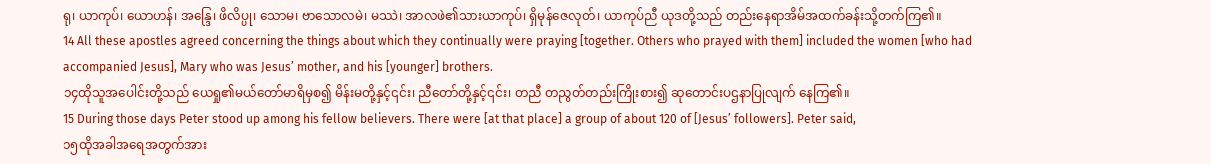ရု၊ ယာကုပ်၊ ယောဟန်၊ အန္ဒြေ၊ ဖိလိပ္ပု၊ သောမ၊ ဗာသောလမဲ၊ မဿဲ၊ အာလဖဲ၏သားယာကုပ်၊ ရှိမုန်ဇေလုတ်၊ ယာကုပ်ညီ ယုဒတို့သည် တည်းနေရာအိမ်အထက်ခန်းသို့တက်ကြ၏။
14 All these apostles agreed concerning the things about which they continually were praying [together. Others who prayed with them] included the women [who had accompanied Jesus], Mary who was Jesus’ mother, and his [younger] brothers.
၁၄ထိုသူအပေါင်းတို့သည် ယေရှု၏မယ်တော်မာရိမှစ၍ မိန်းမတို့နှင့်၎င်း၊ ညီတော်တို့နှင့်၎င်း၊ တညီ တညွတ်တည်းကြိုးစား၍ ဆုတောင်းပဌနာပြုလျက် နေကြ၏။
15 During those days Peter stood up among his fellow believers. There were [at that place] a group of about 120 of [Jesus’ followers]. Peter said,
၁၅ထိုအခါအရေအတွက်အား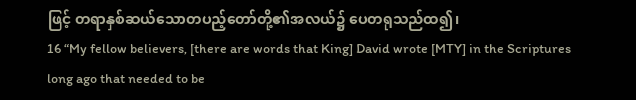ဖြင့် တရာနှစ်ဆယ်သောတပည့်တော်တို့၏အလယ်၌ ပေတရုသည်ထ၍၊
16 “My fellow believers, [there are words that King] David wrote [MTY] in the Scriptures long ago that needed to be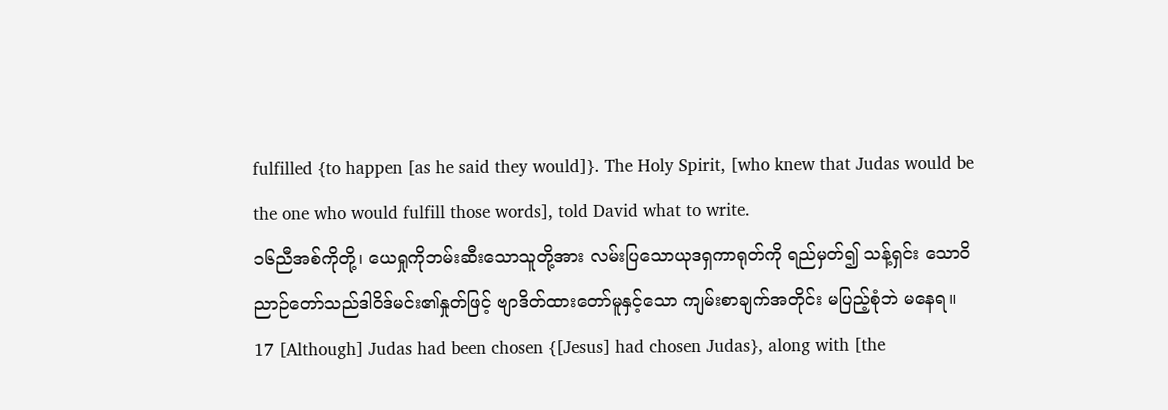fulfilled {to happen [as he said they would]}. The Holy Spirit, [who knew that Judas would be the one who would fulfill those words], told David what to write.
၁၆ညီအစ်ကိုတို့၊ ယေရှုကိုဘမ်းဆီးသောသူတို့အား လမ်းပြသောယုဒရှကာရုတ်ကို ရည်မှတ်၍ သန့်ရှင်း သောဝိညာဉ်တော်သည်ဒါဝိဒ်မင်း၏နှုတ်ဖြင့် ဗျာဒိတ်ထားတော်မူနှင့်သော ကျမ်းစာချက်အတိုင်း မပြည့်စုံဘဲ မနေရ။
17 [Although] Judas had been chosen {[Jesus] had chosen Judas}, along with [the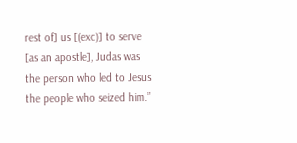rest of] us [(exc)] to serve [as an apostle], Judas was the person who led to Jesus the people who seized him.”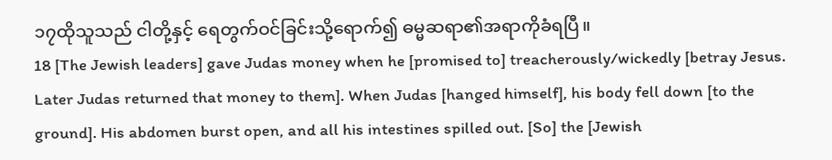၁၇ထိုသူသည် ငါတို့နှင့် ရေတွက်ဝင်ခြင်းသို့ရောက်၍ ဓမ္မဆရာ၏အရာကိုခံရပြီ။
18 [The Jewish leaders] gave Judas money when he [promised to] treacherously/wickedly [betray Jesus. Later Judas returned that money to them]. When Judas [hanged himself], his body fell down [to the ground]. His abdomen burst open, and all his intestines spilled out. [So] the [Jewish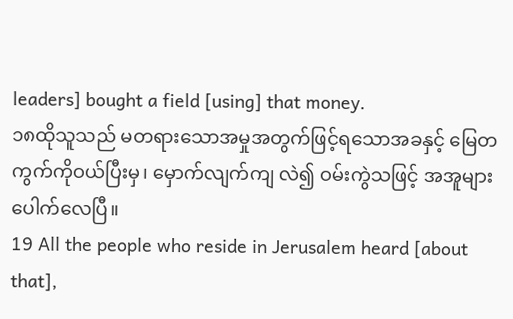leaders] bought a field [using] that money.
၁၈ထိုသူသည် မတရားသောအမှုအတွက်ဖြင့်ရသောအခနှင့် မြေတကွက်ကိုဝယ်ပြီးမှ၊ မှောက်လျက်ကျ လဲ၍ ဝမ်းကွဲသဖြင့် အအူများပေါက်လေပြီ။
19 All the people who reside in Jerusalem heard [about that],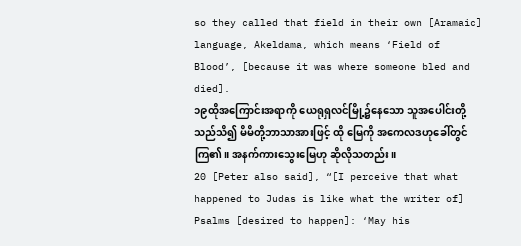so they called that field in their own [Aramaic] language, Akeldama, which means ‘Field of Blood’, [because it was where someone bled and died].
၁၉ထိုအကြောင်းအရာကို ယေရုရှလင်မြို့၌နေသော သူအပေါင်းတို့သည်သိ၍ မိမိတို့ဘာသာအားဖြင့် ထို မြေကို အကေလဒဟုခေါ်တွင်ကြ၏။ အနက်ကားသွေးမြေဟု ဆိုလိုသတည်း။
20 [Peter also said], “[I perceive that what happened to Judas is like what the writer of] Psalms [desired to happen]: ‘May his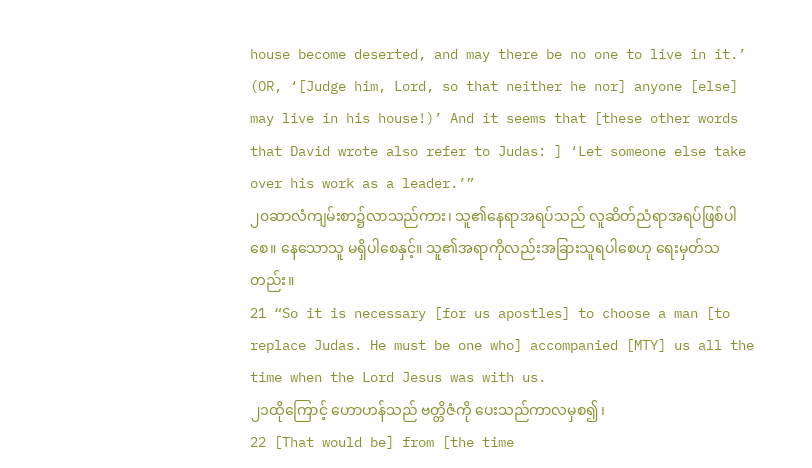house become deserted, and may there be no one to live in it.’ (OR, ‘[Judge him, Lord, so that neither he nor] anyone [else] may live in his house!)’ And it seems that [these other words that David wrote also refer to Judas: ] ‘Let someone else take over his work as a leader.’”
၂၀ဆာလံကျမ်းစာ၌လာသည်ကား၊ သူ၏နေရာအရပ်သည် လူဆိတ်ညံရာအရပ်ဖြစ်ပါစေ။ နေသောသူ မရှိပါစေနှင့်။ သူ၏အရာကိုလည်းအခြားသူရပါစေဟု ရေးမှတ်သတည်း။
21 “So it is necessary [for us apostles] to choose a man [to replace Judas. He must be one who] accompanied [MTY] us all the time when the Lord Jesus was with us.
၂၁ထိုကြောင့် ဟောဟန်သည် ဗတ္တိဇံကို ပေးသည်ကာလမှစ၍၊
22 [That would be] from [the time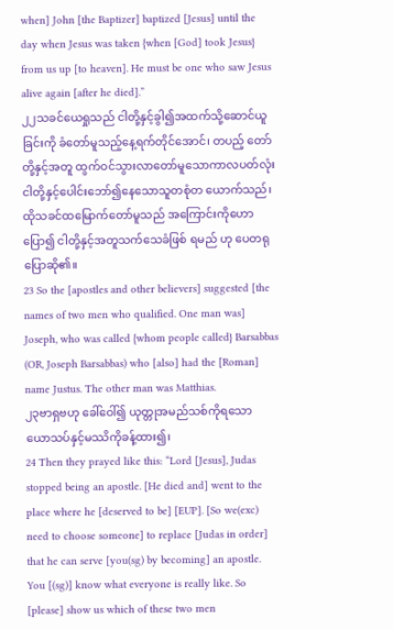when] John [the Baptizer] baptized [Jesus] until the day when Jesus was taken {when [God] took Jesus} from us up [to heaven]. He must be one who saw Jesus alive again [after he died].”
၂၂သခင်ယေရှုသည် ငါတို့နှင့်ခွါ၍အထက်သို့ဆောင်ယူခြင်းကို ခံတော်မူသည့်နေ့ရက်တိုင်အောင်၊ တပည့် တော်တို့နှင့်အတူ ထွက်ဝင်သွားလာတော်မူသောကာလပတ်လုံး ငါတို့နှင့်ပေါင်းဘော်၍နေသောသူတစုံတ ယောက်သည်၊ ထိုသခင်ထမြောက်တော်မူသည် အကြောင်းကိုဟောပြော၍ ငါတို့နှင့်အတူသက်သေခံဖြစ် ရမည် ဟု ပေတရုပြောဆို၏။
23 So the [apostles and other believers] suggested [the names of two men who qualified. One man was] Joseph, who was called {whom people called} Barsabbas (OR, Joseph Barsabbas) who [also] had the [Roman] name Justus. The other man was Matthias.
၂၃ဗာရှဗဟု ခေါ်ဝေါ်၍ ယုတ္တုအမည်သစ်ကိုရသော ယောသပ်နှင့်မဿိကိုခန့်ထား၍၊
24 Then they prayed like this: “Lord [Jesus], Judas stopped being an apostle. [He died and] went to the place where he [deserved to be] [EUP]. [So we(exc) need to choose someone] to replace [Judas in order] that he can serve [you(sg) by becoming] an apostle. You [(sg)] know what everyone is really like. So [please] show us which of these two men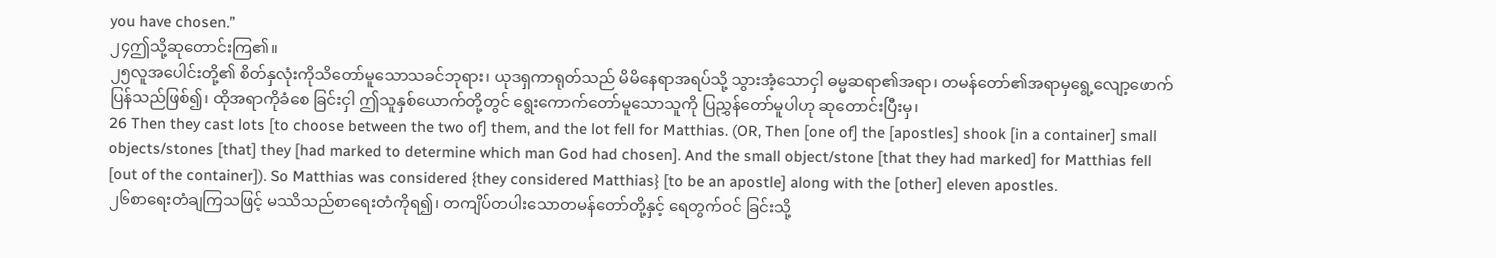you have chosen.”
၂၄ဤသို့ဆုတောင်းကြ၏။
၂၅လူအပေါင်းတို့၏ စိတ်နှလုံးကိုသိတော်မူသောသခင်ဘုရား၊ ယုဒရှကာရုတ်သည် မိမိနေရာအရပ်သို့ သွားအံ့သောငှါ ဓမ္မဆရာ၏အရာ၊ တမန်တော်၏အရာမှရွေ့လျော့ဖောက်ပြန်သည်ဖြစ်၍၊ ထိုအရာကိုခံစေ ခြင်းငှါ ဤသူနှစ်ယောက်တို့တွင် ရွေးကောက်တော်မူသောသူကို ပြညွှန်တော်မူပါဟု ဆုတောင်းပြီးမှ၊
26 Then they cast lots [to choose between the two of] them, and the lot fell for Matthias. (OR, Then [one of] the [apostles] shook [in a container] small objects/stones [that] they [had marked to determine which man God had chosen]. And the small object/stone [that they had marked] for Matthias fell [out of the container]). So Matthias was considered {they considered Matthias} [to be an apostle] along with the [other] eleven apostles.
၂၆စာရေးတံချကြသဖြင့် မဿိသည်စာရေးတံကိုရ၍၊ တကျိပ်တပါးသောတမန်တော်တို့နှင့် ရေတွက်ဝင် ခြင်းသို့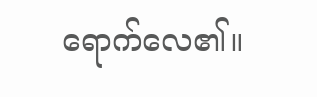ရောက်လေ၏။